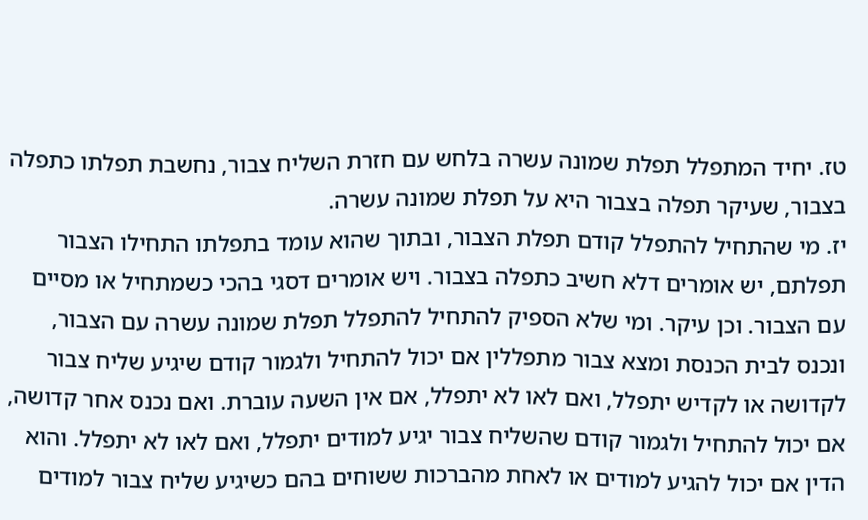טז. יחיד המתפלל תפלת שמונה עשרה בלחש עם חזרת השליח צבור, נחשבת תפלתו כתפלה בצבור, שעיקר תפלה בצבור היא על תפלת שמונה עשרה.
יז. מי שהתחיל להתפלל קודם תפלת הצבור, ובתוך שהוא עומד בתפלתו התחילו הצבור תפלתם, יש אומרים דלא חשיב כתפלה בצבור. ויש אומרים דסגי בהכי כשמתחיל או מסיים עם הצבור. וכן עיקר. ומי שלא הספיק להתחיל להתפלל תפלת שמונה עשרה עם הצבור, ונכנס לבית הכנסת ומצא צבור מתפללין אם יכול להתחיל ולגמור קודם שיגיע שליח צבור לקדושה או לקדיש יתפלל, ואם לאו לא יתפלל, אם אין השעה עוברת. ואם נכנס אחר קדושה, אם יכול להתחיל ולגמור קודם שהשליח צבור יגיע למודים יתפלל, ואם לאו לא יתפלל. והוא הדין אם יכול להגיע למודים או לאחת מהברכות ששוחים בהם כשיגיע שליח צבור למודים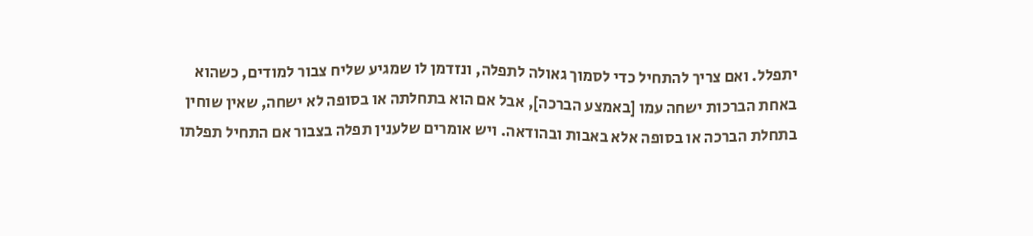יתפלל. ואם צריך להתחיל כדי לסמוך גאולה לתפלה, ונזדמן לו שמגיע שליח צבור למודים, כשהוא באחת הברכות ישחה עמו [באמצע הברכה], אבל אם הוא בתחלתה או בסופה לא ישחה, שאין שוחין בתחלת הברכה או בסופה אלא באבות ובהודאה. ויש אומרים שלענין תפלה בצבור אם התחיל תפלתו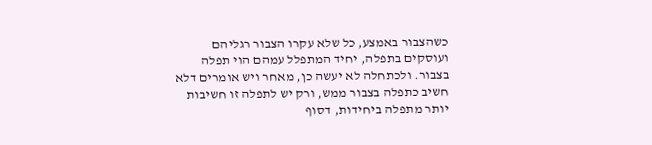כשהצבור באמצע, כל שלא עקרו הצבור רגליהם ועוסקים בתפלה, יחיד המתפלל עמהם הוי תפלה בצבור. ולכתחלה לא יעשה כן, מאחר ויש אומרים דלא חשיב כתפלה בצבור ממש, ורק יש לתפלה זו חשיבות יותר מתפלה ביחידות, דסוף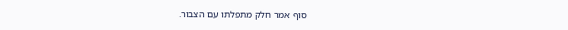סוף אמר חלק מתפלתו עם הצבור.